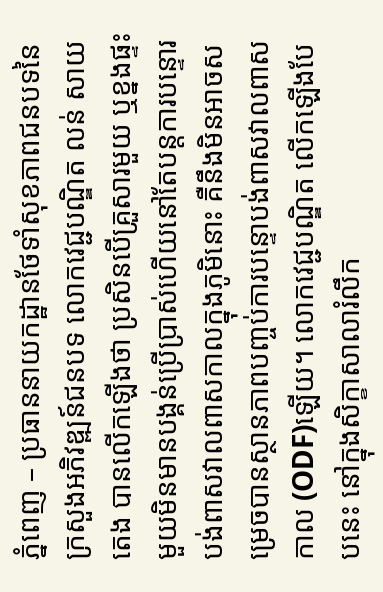ភ្នំពេញ – ប្រធាននាយកដ្ឋានថែទាំសុខភាពជនបទនៃក្រសួងអភិវឌ្ឍន៍ជនបទ លោកវេជ្ជបណ្ឌិត លន់ សាយតេង បានលើកឡើងថា ប្រសិនបើគ្រួសារមួយ ឬខ្នងផ្ទះមួយមិនមានបង្គន់ប្រើប្រាស់ហើយនៅតែបន្តការបន្ទោរបង់ពាសវាលពាសកាលក្នុងភូមិនោះ គឺនឹងមិនអាចសម្រេចបានស្ថានភាពបញ្ចប់ការបន្ទោបង់ពាសវាលពាសកាល (ODF)ឡើយ។ លោកវេជ្ជបណ្ឌិត លើកឡើងបែបនេះ នៅក្នុងសិក្ខាសាលារំលឹក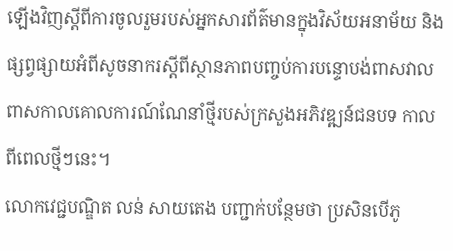ឡើងវិញស្ដីពីការចូលរួមរបស់អ្នកសារព័ត៌មានក្នុងវិស័យអនាម័យ និងផ្សព្វផ្សាយអំពីសូចនាករស្ដីពីស្ថានភាពបញ្ចប់ការបន្ទោបង់ពាសវាលពាសកាលគោលការណ៍ណែនាំថ្មីរបស់ក្រសួងអភិវឌ្ឍន៍ជនបទ កាលពីពេលថ្មីៗនេះ។
លោកវេជ្ជបណ្ឌិត លន់ សាយតេង បញ្ជាក់បន្ថែមថា ប្រសិនបើភូ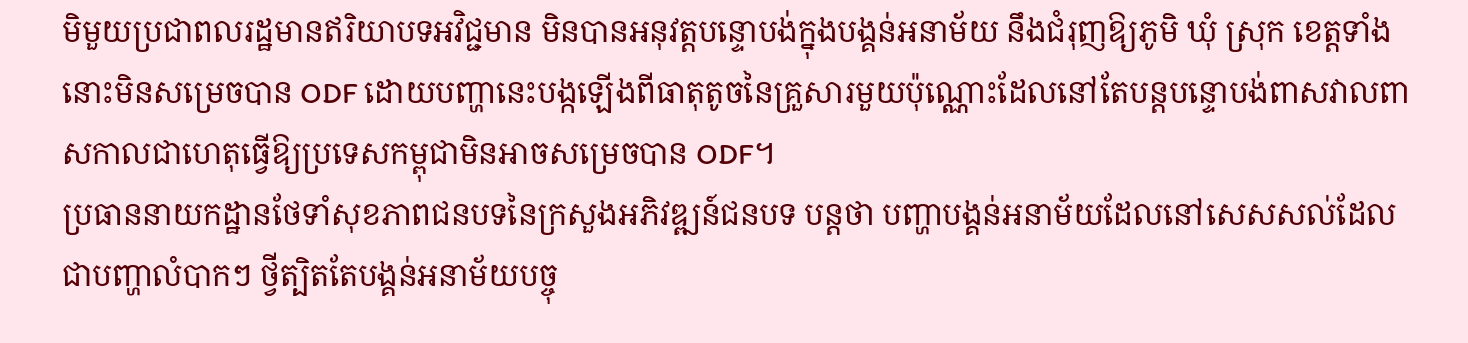មិមួយប្រជាពលរដ្ឋមានឥរិយាបទអវិជ្ជមាន មិនបានអនុវត្តបន្ទោបង់ក្នុងបង្គន់អនាម័យ នឹងជំរុញឱ្យភូមិ ឃុំ ស្រុក ខេត្តទាំងនោះមិនសម្រេចបាន ODF ដោយបញ្ហានេះបង្កឡើងពីធាតុតូចនៃគ្រួសារមួយប៉ុណ្ណោះដែលនៅតែបន្តបន្ទោបង់ពាសវាលពាសកាលជាហេតុធ្វើឱ្យប្រទេសកម្ពុជាមិនអាចសម្រេចបាន ODF។
ប្រធាននាយកដ្ឋានថែទាំសុខភាពជនបទនៃក្រសួងអភិវឌ្ឍន៍ជនបទ បន្តថា បញ្ហាបង្គន់អនាម័យដែលនៅសេសសល់ដែលជាបញ្ហាលំបាកៗ ថ្វីត្បិតតែបង្គន់អនាម័យបច្ចុ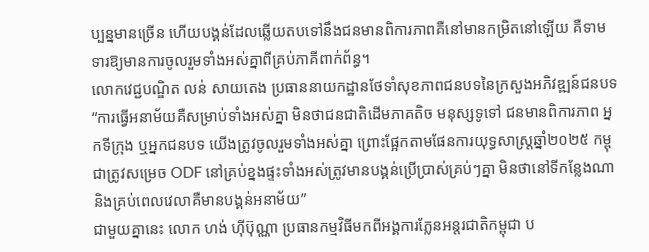ប្បន្នមានច្រើន ហើយបង្គន់ដែលឆ្លើយតបទៅនឹងជនមានពិការភាពគឺនៅមានកម្រិតនៅឡើយ គឺទាមទារឱ្យមានការចូលរួមទាំងអស់គ្នាពីគ្រប់ភាគីពាក់ព័ន្ធ។
លោកវេជ្ជបណ្ឌិត លន់ សាយតេង ប្រធាននាយកដ្ឋានថែទាំសុខភាពជនបទនៃក្រសួងអភិវឌ្ឍន៍ជនបទ
“ការធ្វើអនាម័យគឺសម្រាប់ទាំងអស់គ្នា មិនថាជនជាតិដើមភាគតិច មនុស្សទូទៅ ជនមានពិការភាព អ្នកទីក្រុង ឬអ្នកជនបទ យើងត្រូវចូលរួមទាំងអស់គ្នា ព្រោះផែ្អកតាមផែនការយុទ្ធសាស្រ្តឆ្នាំ២០២៥ កម្ពុជាត្រូវសម្រេច ODF នៅគ្រប់ខ្នងផ្ទះទាំងអស់ត្រូវមានបង្គន់ប្រើប្រាស់គ្រប់ៗគ្នា មិនថានៅទីកន្លែងណា និងគ្រប់ពេលវេលាគឺមានបង្គន់អនាម័យ”
ជាមួយគ្នានេះ លោក ហង់ ហ៊ីប៊ុណ្ណា ប្រធានកម្មវិធីមកពីអង្គការភ្លែនអន្តរជាតិកម្ពុជា ប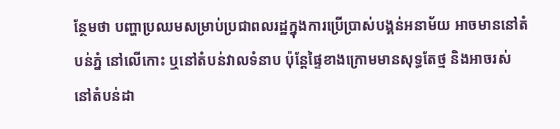ន្ថែមថា បញ្ហាប្រឈមសម្រាប់ប្រជាពលរដ្ឋក្នុងការប្រើប្រាស់បង្គន់អនាម័យ អាចមាននៅតំបន់ភ្នំ នៅលើកោះ ឬនៅតំបន់វាលទំនាប ប៉ុន្តែផ្ទៃខាងក្រោមមានសុទ្ធតែថ្ម និងអាចរស់នៅតំបន់ដា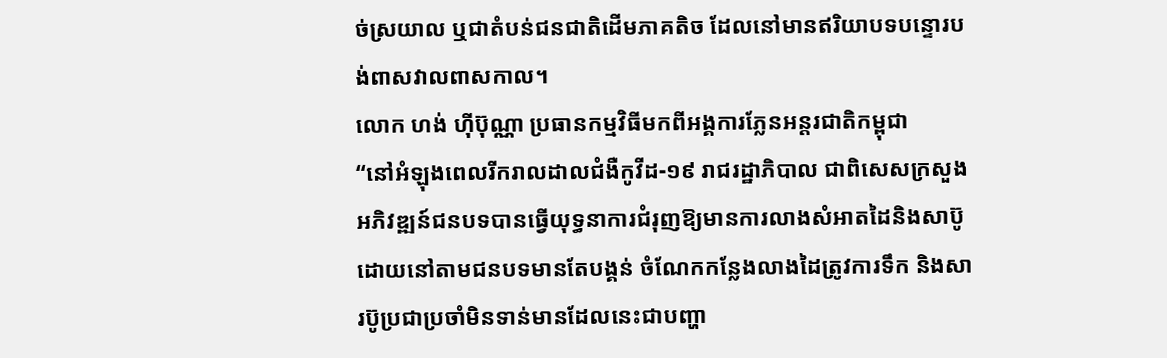ច់ស្រយាល ឬជាតំបន់ជនជាតិដើមភាគតិច ដែលនៅមានឥរិយាបទបន្ទោរបង់ពាសវាលពាសកាល។
លោក ហង់ ហ៊ីប៊ុណ្ណា ប្រធានកម្មវិធីមកពីអង្គការភ្លែនអន្តរជាតិកម្ពុជា
“នៅអំឡុងពេលរីករាលដាលជំងឺកូវីដ-១៩ រាជរដ្ឋាភិបាល ជាពិសេសក្រសួងអភិវឌ្ឍន៍ជនបទបានធ្វើយុទ្ធនាការជំរុញឱ្យមានការលាងសំអាតដៃនិងសាប៊ូ ដោយនៅតាមជនបទមានតែបង្គន់ ចំណែកកន្លែងលាងដៃត្រូវការទឹក និងសារប៊ូប្រជាប្រចាំមិនទាន់មានដែលនេះជាបញ្ហា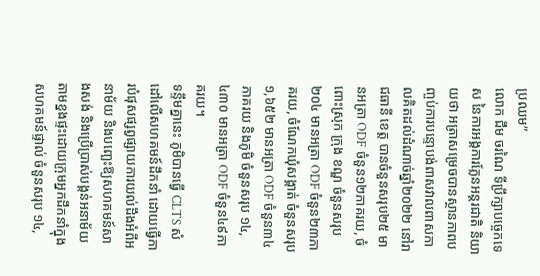ប្រឈម”
លោក ជឹម ចរណៃ ទីប្រឹក្សាបច្ចេកទេស នៃការអង្គការភ្លែនអន្តរជាតិ និយាយថា អត្រាសម្រេចបានស្ថានភាពបញ្ចប់ការបន្ទោបង់ពាសវាលពាសកាលគិតដល់ដំណាច់ឆ្នាំ២០២២ នៅរាជធានី ខេត្ត បានចំនួនសរុប២៥ មានអត្រា ODF ចំនួន១២ភាគរយ, ចំពោះស្រុក ក្រុង ខណ្ឌ ចំនួនសរុប២០៤ មានអត្រា ODF ចំនួន២៣ភាគរយ, ចំណែកឃុំសង្គាត់ ចំនួនសរុប ១,៦៥២ មានអត្រា ODF ចំនួន៣៤ភាគរយ និងភូមិ ចំនួនសរុប ១៤,៤៣០ មានអត្រា ODF ចំនួន៤៩ភាគរយ។
ទន្ទឹមគ្នានេះ ភូមិបានធ្វើ CLTS សំដៅលើសហគមន៍ដឹកនាំ ដោយធ្វើការបំផុសផ្សព្វផ្សាយការយល់ដឹងអំពីអនាម័យ និងបញ្ឆេះឱ្យសហគមន៍សាងសង់ និងប្រើប្រាស់បង្គន់អនាម័យតាមខ្នងផ្ទះដោយក្រុមអ្នកដឹកនាំក្នុងសហគមន៍ផ្ទាល់ ចំនួនសរុប ១៤,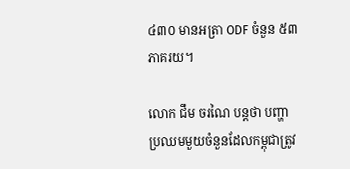៤៣០ មានអត្រា ODF ចំនួន ៥៣ភាគរយ។

លោក ជឹម ចរណៃ បន្តថា បញ្ហាប្រឈមមួយចំនួនដែលកម្ពុជាត្រូវ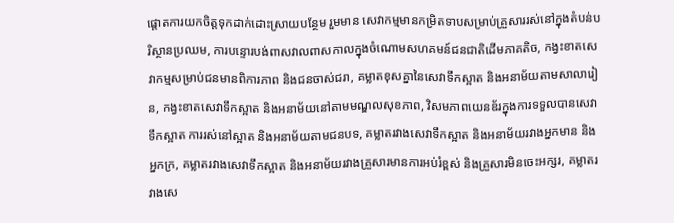ផ្តោតការយកចិត្តទុកដាក់ដោះស្រាយបន្ថែម រួមមាន សេវាកម្មមានកម្រិតទាបសម្រាប់គ្រួសាររស់នៅក្នុងតំបន់បរិស្ថានប្រឈម, ការបន្ទោរបង់ពាសវាលពាសកាលក្នុងចំណោមសហគមន៍ជនជាតិដើមភាគតិច, កង្វះខាតសេវាកម្មសម្រាប់ជនមានពិការភាព និងជនចាស់ជរា, គម្លាតខុសគ្នានៃសេវាទឹកស្អាត និងអនាម័យតាមសាលារៀន, កង្វះខាតសេវាទឹកស្អាត និងអនាម័យនៅតាមមណ្ឌលសុខភាព, វិសមភាពយេនឌ័រក្នុងការទទួលបានសេវាទឹកស្អាត ការរស់នៅស្អាត និងអនាម័យតាមជនបទ, គម្លាតរវាងសេវាទឹកស្អាត និងអនាម័យរវាងអ្នកមាន និងអ្នកក្រ, គម្លាតរវាងសេវាទឹកស្អាត និងអនាម័យរវាងគ្រួសារមានការអប់រំខ្ពស់ និងគ្រួសារមិនចេះអក្សរ, គម្លាតរវាងសេ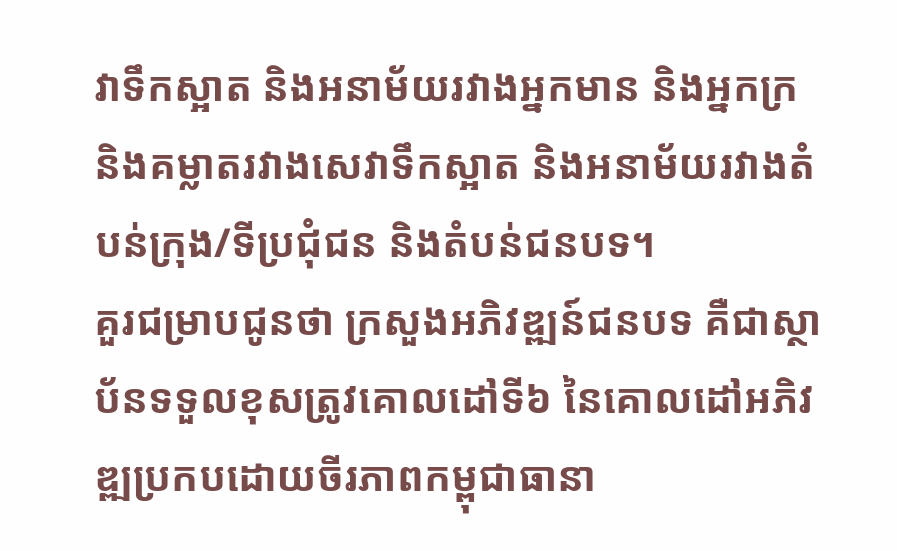វាទឹកស្អាត និងអនាម័យរវាងអ្នកមាន និងអ្នកក្រ និងគម្លាតរវាងសេវាទឹកស្អាត និងអនាម័យរវាងតំបន់ក្រុង/ទីប្រជុំជន និងតំបន់ជនបទ។
គួរជម្រាបជូនថា ក្រសួងអភិវឌ្ឍន៍ជនបទ គឺជាស្ថាប័នទទួលខុសត្រូវគោលដៅទី៦ នៃគោលដៅអភិវឌ្ឍប្រកបដោយចីរភាពកម្ពុជាធានា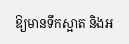ឱ្យមានទឹកស្អាត និងអ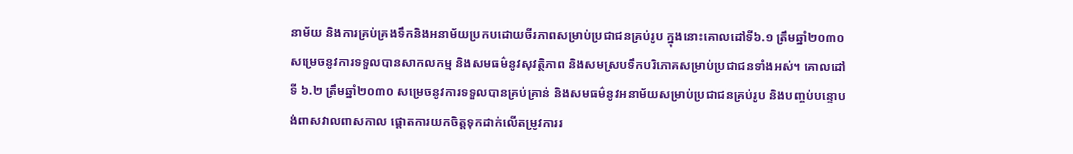នាម័យ និងការគ្រប់គ្រងទឹកនិងអនាម័យប្រកបដោយចីរភាពសម្រាប់ប្រជាជនគ្រប់រូប ក្នុងនោះគោលដៅទី៦.១ ត្រឹមឆ្នាំ២០៣០ សម្រេចនូវការទទួលបានសាកលកម្ម និងសមធម៌នូវសុវត្ថិភាព និងសមស្របទឹកបរិភោគសម្រាប់ប្រជាជនទាំងអស់។ គោលដៅទី ៦.២ ត្រឹមឆ្នាំ២០៣០ សម្រេចនូវការទទួលបានគ្រប់គ្រាន់ និងសមធម៌នូវអនាម័យសម្រាប់ប្រជាជនគ្រប់រូប និងបញ្ចប់បន្ទោបង់ពាសវាលពាសកាល ផ្តោតការយកចិត្តទុកដាក់លើតម្រូវការរ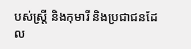បស់ស្ត្រី និងកុមារី និងប្រជាជនដែល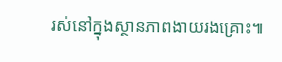រស់នៅក្នុងស្ថានភាពងាយរងគ្រោះ៕